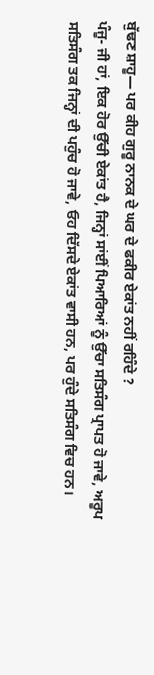ਬੁੱਢਣ ਸ਼ਾਹੂ— ਪਰ ਕੀਹ ਗੁਰੂ ਨਾਨਕ ਦੇ ਘਰ ਦੇ ਫਕੀਰ ਏਕਾਂਤ ਨਹੀਂ ਰਹਿੰਦੇ ?
ਪੰਜੂ- ਜੀ ਹਾਂ, ਇਕ ਹੋਰ ਉੱਚੀ ਏਕਾਂਤ ਹੈ, ਜਿਨ੍ਹਾਂ ਸਾਂਈਂ ਪਿਆਰਿਆਂ ਨੂੰ ਉੱਚਾ ਸਤਿਸੰਗ ਪ੍ਰਾਪਤ ਹੋ ਜਾਵੇ, ਅਰੂਪ ਸਤਿਸੰਗ ਤਕ ਜਿਨ੍ਹਾਂ ਦੀ ਪਹੁੰਚ ਹੋ ਜਾਵੇ, ਓਹ ਦਿੱਸਦੇ ਏਕਾਂਤ ਵਾਸੀ ਹਨ, ਪਰ ਹੁੰਦੇ ਸਤਿਸੰਗ ਵਿਚ ਹਨ।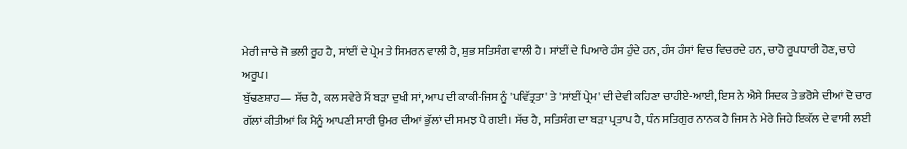ਮੇਰੀ ਜਾਚੇ ਜੋ ਭਲੀ ਰੂਹ ਹੈ, ਸਾਂਈਂ ਦੇ ਪ੍ਰੇਮ ਤੇ ਸਿਮਰਨ ਵਾਲੀ ਹੈ, ਸ਼ੁਭ ਸਤਿਸੰਗ ਵਾਲੀ ਹੈ। ਸਾਂਈਂ ਦੇ ਪਿਆਰੇ ਹੰਸ ਹੁੰਦੇ ਹਨ, ਹੰਸ ਹੰਸਾਂ ਵਿਚ ਵਿਚਰਦੇ ਹਨ, ਚਾਹੋ ਰੂਪਧਾਰੀ ਹੋਣ, ਚਾਹੇ ਅਰੂਪ।
ਬੁੱਢਣਸ਼ਾਹ— ਸੱਚ ਹੈ, ਕਲ ਸਵੇਰੇ ਮੈਂ ਬੜਾ ਦੁਖੀ ਸਾਂ, ਆਪ ਦੀ ਕਾਕੀ-ਜਿਸ ਨੂੰ 'ਪਵਿੱਤ੍ਰਤਾ' ਤੇ 'ਸਾਂਈਂ ਪ੍ਰੇਮ' ਦੀ ਦੇਵੀ ਕਹਿਣਾ ਚਾਹੀਏ-ਆਈ, ਇਸ ਨੇ ਐਸੇ ਸਿਦਕ ਤੇ ਭਰੋਸੇ ਦੀਆਂ ਦੋ ਚਾਰ ਗੱਲਾਂ ਕੀਤੀਆਂ ਕਿ ਮੈਨੂੰ ਆਪਣੀ ਸਾਰੀ ਉਮਰ ਦੀਆਂ ਭੁੱਲਾਂ ਦੀ ਸਮਝ ਪੈ ਗਈ। ਸੱਚ ਹੈ, ਸਤਿਸੰਗ ਦਾ ਬੜਾ ਪ੍ਰਤਾਪ ਹੈ, ਧੰਨ ਸਤਿਗੁਰ ਨਾਨਕ ਹੈ ਜਿਸ ਨੇ ਮੇਰੇ ਜਿਹੇ ਇਕੱਲ ਦੇ ਵਾਸੀ ਲਈ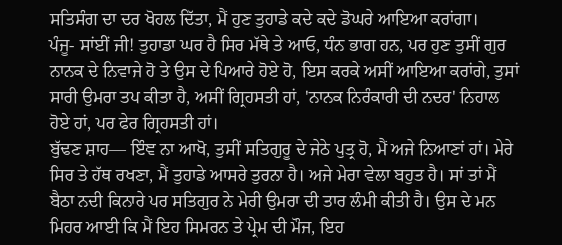ਸਤਿਸੰਗ ਦਾ ਦਰ ਖੋਹਲ ਦਿੱਤਾ, ਮੈਂ ਹੁਣ ਤੁਹਾਡੇ ਕਦੇ ਕਦੇ ਡੋਘਰੇ ਆਇਆ ਕਰਾਂਗਾ।
ਪੰਜੂ- ਸਾਂਈਂ ਜੀ! ਤੁਹਾਡਾ ਘਰ ਹੈ ਸਿਰ ਮੱਥੇ ਤੇ ਆਓ, ਧੰਨ ਭਾਗ ਹਨ, ਪਰ ਹੁਣ ਤੁਸੀਂ ਗੁਰ ਨਾਨਕ ਦੇ ਨਿਵਾਜੇ ਹੋ ਤੇ ਉਸ ਦੇ ਪਿਆਰੇ ਹੋਏ ਹੋ, ਇਸ ਕਰਕੇ ਅਸੀਂ ਆਇਆ ਕਰਾਂਗੇ, ਤੁਸਾਂ ਸਾਰੀ ਉਮਰਾ ਤਪ ਕੀਤਾ ਹੈ, ਅਸੀਂ ਗ੍ਰਿਹਸਤੀ ਹਾਂ, 'ਨਾਨਕ ਨਿਰੰਕਾਰੀ ਦੀ ਨਦਰ' ਨਿਹਾਲ ਹੋਏ ਹਾਂ, ਪਰ ਫੇਰ ਗ੍ਰਿਹਸਤੀ ਹਾਂ।
ਬੁੱਢਣ ਸ਼ਾਹ— ਇੰਞ ਨਾ ਆਖੋ, ਤੁਸੀਂ ਸਤਿਗੁਰੂ ਦੇ ਜੇਠੇ ਪੁਤ੍ਰ ਹੋ, ਮੈਂ ਅਜੇ ਨਿਆਣਾਂ ਹਾਂ। ਮੇਰੇ ਸਿਰ ਤੇ ਹੱਥ ਰਖਣਾ, ਮੈਂ ਤੁਹਾਡੇ ਆਸਰੇ ਤੁਰਨਾ ਹੈ। ਅਜੇ ਮੇਰਾ ਵੇਲਾ ਬਹੁਤ ਹੈ। ਸਾਂ ਤਾਂ ਮੈਂ ਬੈਠਾ ਨਦੀ ਕਿਨਾਰੇ ਪਰ ਸਤਿਗੁਰ ਨੇ ਮੇਰੀ ਉਮਰਾ ਦੀ ਤਾਰ ਲੰਮੀ ਕੀਤੀ ਹੈ। ਉਸ ਦੇ ਮਨ ਮਿਹਰ ਆਈ ਕਿ ਮੈਂ ਇਹ ਸਿਮਰਨ ਤੇ ਪ੍ਰੇਮ ਦੀ ਮੌਜ, ਇਹ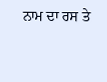ਨਾਮ ਦਾ ਰਸ ਤੇ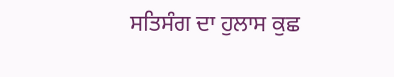ਸਤਿਸੰਗ ਦਾ ਹੁਲਾਸ ਕੁਛ